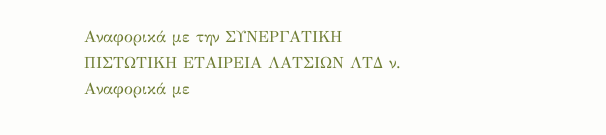Αναφορικά με την ΣΥΝΕΡΓΑΤΙΚΗ ΠΙΣΤΩΤΙΚΗ ΕΤΑΙΡΕΙΑ ΛΑΤΣΙΩΝ ΛΤΔ ν. Αναφορικά με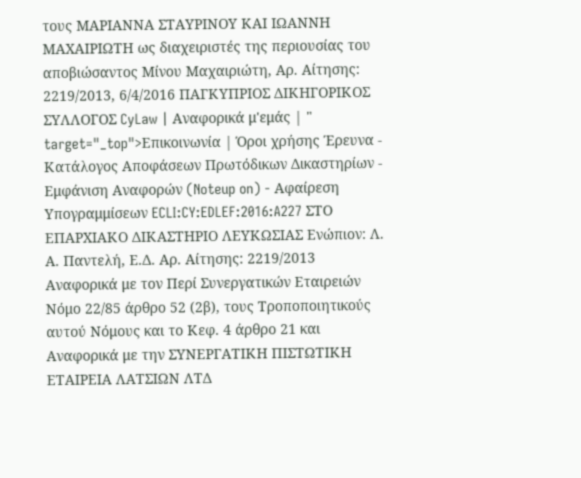τους ΜΑΡΙΑΝΝΑ ΣΤΑΥΡΙΝΟΥ ΚΑΙ ΙΩΑΝΝΗ ΜΑΧΑΙΡΙΩΤΗ ως διαχειριστές της περιουσίας του αποβιώσαντος Μίνου Μαχαιριώτη, Αρ. Αίτησης: 2219/2013, 6/4/2016 ΠΑΓΚΥΠΡΙΟΣ ΔΙΚΗΓΟΡΙΚΟΣ ΣΥΛΛΟΓΟΣ CyLaw | Αναφορικά μ'εμάς | " target="_top">Επικοινωνία | Όροι χρήσης Έρευνα - Κατάλογος Αποφάσεων Πρωτόδικων Δικαστηρίων - Εμφάνιση Αναφορών (Noteup on) - Αφαίρεση Υπογραμμίσεων ECLI:CY:EDLEF:2016:A227 ΣΤΟ ΕΠΑΡΧΙΑΚΟ ΔΙΚΑΣΤΗΡΙΟ ΛΕΥΚΩΣΙΑΣ Ενώπιον: Λ. Α. Παντελή, Ε.Δ. Αρ. Αίτησης: 2219/2013 Αναφορικά με τον Περί Συνεργατικών Εταιρειών Νόμο 22/85 άρθρο 52 (2β), τους Τροποποιητικούς αυτού Νόμους και το Κεφ. 4 άρθρο 21 και Αναφορικά με την ΣΥΝΕΡΓΑΤΙΚΗ ΠΙΣΤΩΤΙΚΗ ΕΤΑΙΡΕΙΑ ΛΑΤΣΙΩΝ ΛΤΔ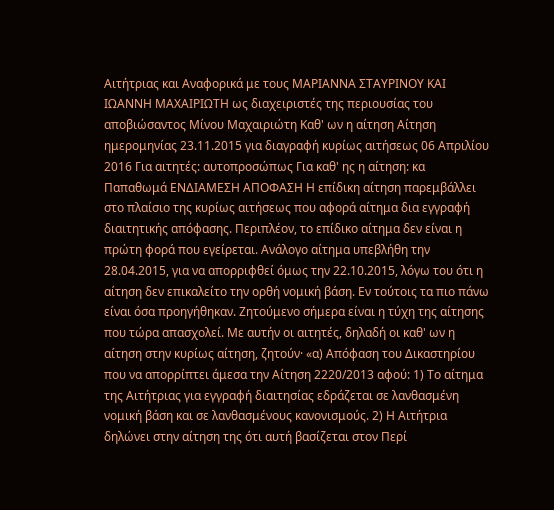Αιτήτριας και Αναφορικά με τους ΜΑΡΙΑΝΝΑ ΣΤΑΥΡΙΝΟΥ ΚΑΙ ΙΩΑΝΝΗ ΜΑΧΑΙΡΙΩΤΗ ως διαχειριστές της περιουσίας του αποβιώσαντος Μίνου Μαχαιριώτη Καθ' ων η αίτηση Αίτηση ημερομηνίας 23.11.2015 για διαγραφή κυρίως αιτήσεως 06 Απριλίου 2016 Για αιτητές: αυτοπροσώπως Για καθ' ης η αίτηση: κα Παπαθωμά ΕΝΔΙΑΜΕΣΗ ΑΠΟΦΑΣΗ Η επίδικη αίτηση παρεμβάλλει στο πλαίσιο της κυρίως αιτήσεως που αφορά αίτημα δια εγγραφή διαιτητικής απόφασης. Περιπλέον, το επίδικο αίτημα δεν είναι η πρώτη φορά που εγείρεται. Ανάλογο αίτημα υπεβλήθη την 28.04.2015, για να απορριφθεί όμως την 22.10.2015, λόγω του ότι η αίτηση δεν επικαλείτο την ορθή νομική βάση. Εν τούτοις τα πιο πάνω είναι όσα προηγήθηκαν. Ζητούμενο σήμερα είναι η τύχη της αίτησης που τώρα απασχολεί. Με αυτήν οι αιτητές, δηλαδή οι καθ' ων η αίτηση στην κυρίως αίτηση, ζητούν· «α) Απόφαση του Δικαστηρίου που να απορρίπτει άμεσα την Αίτηση 2220/2013 αφού: 1) Το αίτημα της Αιτήτριας για εγγραφή διαιτησίας εδράζεται σε λανθασμένη νομική βάση και σε λανθασμένους κανονισμούς. 2) Η Αιτήτρια δηλώνει στην αίτηση της ότι αυτή βασίζεται στον Περί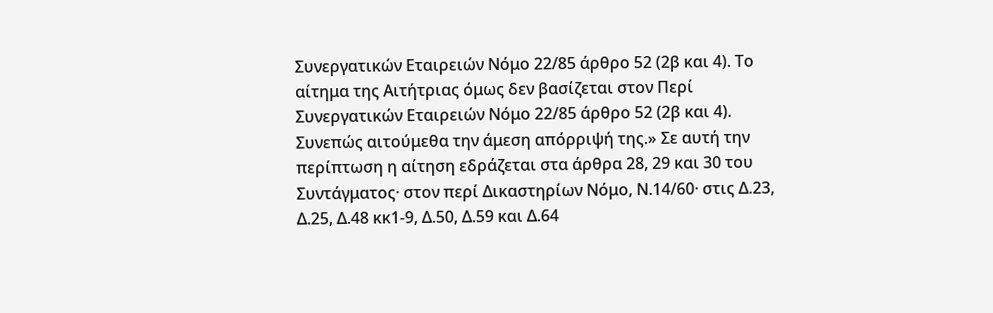Συνεργατικών Εταιρειών Νόμο 22/85 άρθρο 52 (2β και 4). Το αίτημα της Αιτήτριας όμως δεν βασίζεται στον Περί Συνεργατικών Εταιρειών Νόμο 22/85 άρθρο 52 (2β και 4). Συνεπώς αιτούμεθα την άμεση απόρριψή της.» Σε αυτή την περίπτωση η αίτηση εδράζεται στα άρθρα 28, 29 και 30 του Συντάγματος· στον περί Δικαστηρίων Νόμο, Ν.14/60· στις Δ.23, Δ.25, Δ.48 κκ1-9, Δ.50, Δ.59 και Δ.64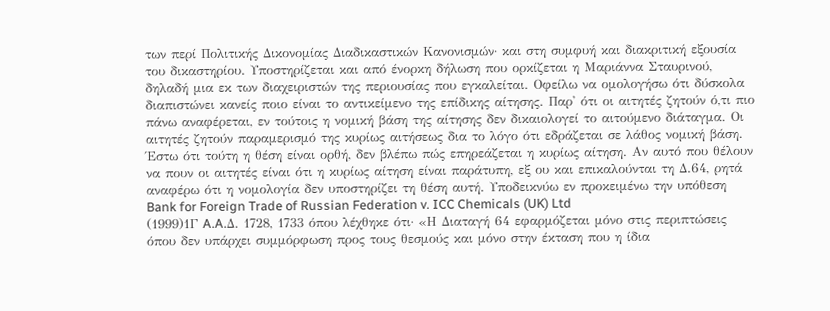των περί Πολιτικής Δικονομίας Διαδικαστικών Κανονισμών· και στη συμφυή και διακριτική εξουσία του δικαστηρίου. Υποστηρίζεται και από ένορκη δήλωση που ορκίζεται η Μαριάννα Σταυρινού, δηλαδή μια εκ των διαχειριστών της περιουσίας που εγκαλείται. Οφείλω να ομολογήσω ότι δύσκολα διαπιστώνει κανείς ποιο είναι το αντικείμενο της επίδικης αίτησης. Παρ' ότι οι αιτητές ζητούν ό,τι πιο πάνω αναφέρεται, εν τούτοις η νομική βάση της αίτησης δεν δικαιολογεί το αιτούμενο διάταγμα. Οι αιτητές ζητούν παραμερισμό της κυρίως αιτήσεως δια το λόγο ότι εδράζεται σε λάθος νομική βάση. Έστω ότι τούτη η θέση είναι ορθή, δεν βλέπω πώς επηρεάζεται η κυρίως αίτηση. Αν αυτό που θέλουν να πουν οι αιτητές είναι ότι η κυρίως αίτηση είναι παράτυπη, εξ ου και επικαλούνται τη Δ.64, ρητά αναφέρω ότι η νομολογία δεν υποστηρίζει τη θέση αυτή. Υποδεικνύω εν προκειμένω την υπόθεση Bank for Foreign Trade of Russian Federation v. ICC Chemicals (UK) Ltd
(1999)1Γ A.A.Δ. 1728, 1733 όπου λέχθηκε ότι· «Η Διαταγή 64 εφαρμόζεται μόνο στις περιπτώσεις όπου δεν υπάρχει συμμόρφωση προς τους θεσμούς και μόνο στην έκταση που η ίδια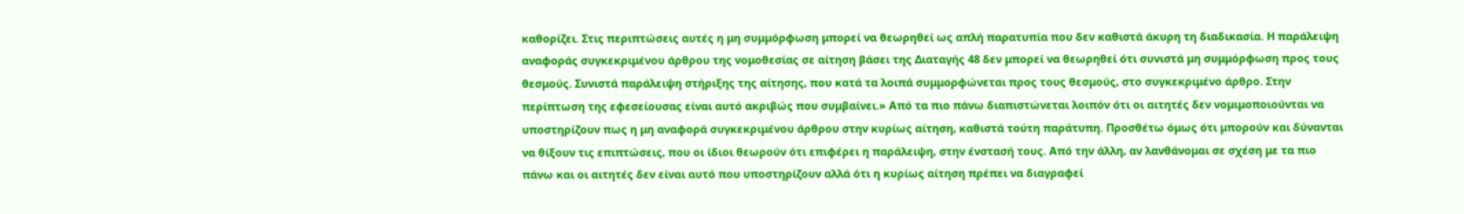καθορίζει. Στις περιπτώσεις αυτές η μη συμμόρφωση μπορεί να θεωρηθεί ως απλή παρατυπία που δεν καθιστά άκυρη τη διαδικασία. Η παράλειψη αναφοράς συγκεκριμένου άρθρου της νομοθεσίας σε αίτηση βάσει της Διαταγής 48 δεν μπορεί να θεωρηθεί ότι συνιστά μη συμμόρφωση προς τους θεσμούς. Συνιστά παράλειψη στήριξης της αίτησης, που κατά τα λοιπά συμμορφώνεται προς τους θεσμούς, στο συγκεκριμένο άρθρο. Στην περίπτωση της εφεσείουσας είναι αυτό ακριβώς που συμβαίνει.» Από τα πιο πάνω διαπιστώνεται λοιπόν ότι οι αιτητές δεν νομιμοποιούνται να υποστηρίζουν πως η μη αναφορά συγκεκριμένου άρθρου στην κυρίως αίτηση, καθιστά τούτη παράτυπη. Προσθέτω όμως ότι μπορούν και δύνανται να θίξουν τις επιπτώσεις, που οι ίδιοι θεωρούν ότι επιφέρει η παράλειψη, στην ένστασή τους. Από την άλλη, αν λανθάνομαι σε σχέση με τα πιο πάνω και οι αιτητές δεν είναι αυτό που υποστηρίζουν αλλά ότι η κυρίως αίτηση πρέπει να διαγραφεί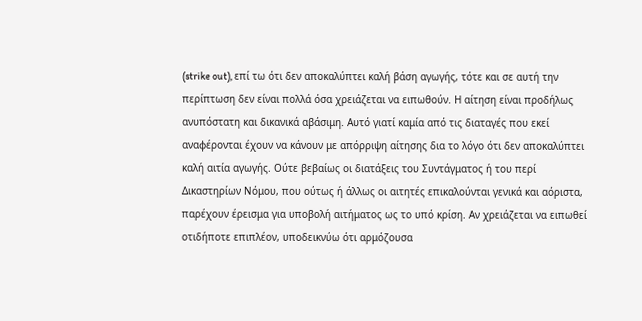(strike out), επί τω ότι δεν αποκαλύπτει καλή βάση αγωγής, τότε και σε αυτή την περίπτωση δεν είναι πολλά όσα χρειάζεται να ειπωθούν. Η αίτηση είναι προδήλως ανυπόστατη και δικανικά αβάσιμη. Αυτό γιατί καμία από τις διαταγές που εκεί αναφέρονται έχουν να κάνουν με απόρριψη αίτησης δια το λόγο ότι δεν αποκαλύπτει καλή αιτία αγωγής. Ούτε βεβαίως οι διατάξεις του Συντάγματος ή του περί Δικαστηρίων Νόμου, που ούτως ή άλλως οι αιτητές επικαλούνται γενικά και αόριστα, παρέχουν έρεισμα για υποβολή αιτήματος ως το υπό κρίση. Αν χρειάζεται να ειπωθεί οτιδήποτε επιπλέον, υποδεικνύω ότι αρμόζουσα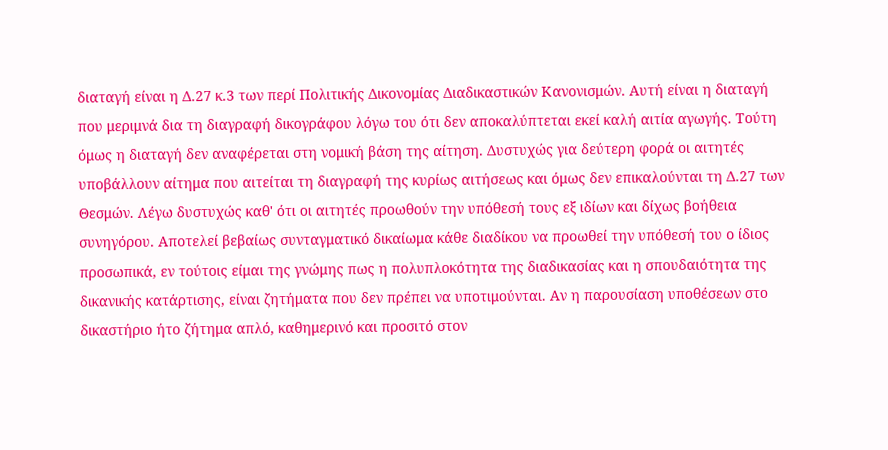διαταγή είναι η Δ.27 κ.3 των περί Πολιτικής Δικονομίας Διαδικαστικών Κανονισμών. Αυτή είναι η διαταγή που μεριμνά δια τη διαγραφή δικογράφου λόγω του ότι δεν αποκαλύπτεται εκεί καλή αιτία αγωγής. Τούτη όμως η διαταγή δεν αναφέρεται στη νομική βάση της αίτηση. Δυστυχώς για δεύτερη φορά οι αιτητές υποβάλλουν αίτημα που αιτείται τη διαγραφή της κυρίως αιτήσεως και όμως δεν επικαλούνται τη Δ.27 των Θεσμών. Λέγω δυστυχώς καθ' ότι οι αιτητές προωθούν την υπόθεσή τους εξ ιδίων και δίχως βοήθεια συνηγόρου. Αποτελεί βεβαίως συνταγματικό δικαίωμα κάθε διαδίκου να προωθεί την υπόθεσή του ο ίδιος προσωπικά, εν τούτοις είμαι της γνώμης πως η πολυπλοκότητα της διαδικασίας και η σπουδαιότητα της δικανικής κατάρτισης, είναι ζητήματα που δεν πρέπει να υποτιμούνται. Αν η παρουσίαση υποθέσεων στο δικαστήριο ήτο ζήτημα απλό, καθημερινό και προσιτό στον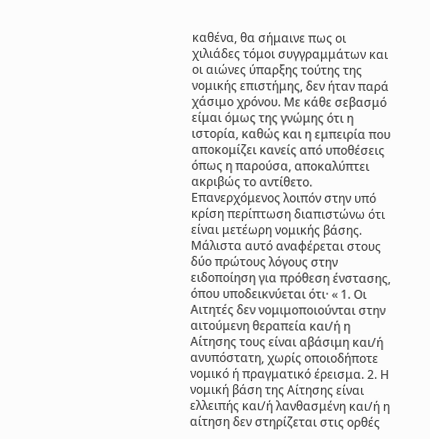καθένα, θα σήμαινε πως οι χιλιάδες τόμοι συγγραμμάτων και οι αιώνες ύπαρξης τούτης της νομικής επιστήμης, δεν ήταν παρά χάσιμο χρόνου. Με κάθε σεβασμό είμαι όμως της γνώμης ότι η ιστορία, καθώς και η εμπειρία που αποκομίζει κανείς από υποθέσεις όπως η παρούσα, αποκαλύπτει ακριβώς το αντίθετο. Επανερχόμενος λοιπόν στην υπό κρίση περίπτωση διαπιστώνω ότι είναι μετέωρη νομικής βάσης. Μάλιστα αυτό αναφέρεται στους δύο πρώτους λόγους στην ειδοποίηση για πρόθεση ένστασης, όπου υποδεικνύεται ότι· « 1. Οι Αιτητές δεν νομιμοποιούνται στην αιτούμενη θεραπεία και/ή η Αίτησης τους είναι αβάσιμη και/ή ανυπόστατη, χωρίς οποιοδήποτε νομικό ή πραγματικό έρεισμα. 2. Η νομική βάση της Αίτησης είναι ελλειπής και/ή λανθασμένη και/ή η αίτηση δεν στηρίζεται στις ορθές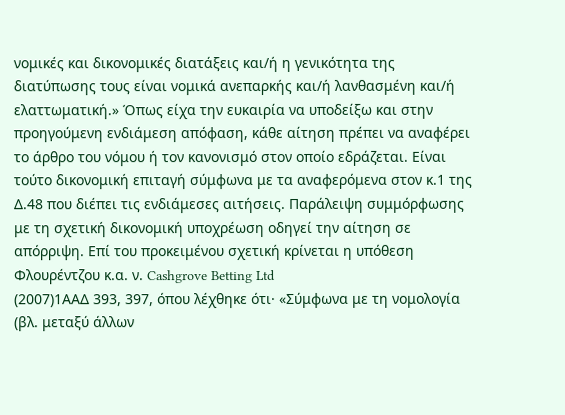νομικές και δικονομικές διατάξεις και/ή η γενικότητα της διατύπωσης τους είναι νομικά ανεπαρκής και/ή λανθασμένη και/ή ελαττωματική.» Όπως είχα την ευκαιρία να υποδείξω και στην προηγούμενη ενδιάμεση απόφαση, κάθε αίτηση πρέπει να αναφέρει το άρθρο του νόμου ή τον κανονισμό στον οποίο εδράζεται. Είναι τούτο δικονομική επιταγή σύμφωνα με τα αναφερόμενα στον κ.1 της Δ.48 που διέπει τις ενδιάμεσες αιτήσεις. Παράλειψη συμμόρφωσης με τη σχετική δικονομική υποχρέωση οδηγεί την αίτηση σε απόρριψη. Επί του προκειμένου σχετική κρίνεται η υπόθεση Φλουρέντζου κ.α. ν. Cashgrove Betting Ltd
(2007)1ΑΑΔ 393, 397, όπου λέχθηκε ότι· «Σύμφωνα με τη νομολογία (βλ. μεταξύ άλλων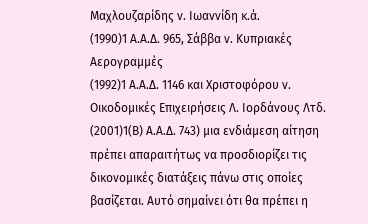Μαχλουζαρίδης ν. Ιωαννίδη κ.ά.
(1990)1 Α.Α.Δ. 965, Σάββα ν. Κυπριακές Αερογραμμές
(1992)1 Α.Α.Δ. 1146 και Χριστοφόρου ν. Οικοδομικές Επιχειρήσεις Λ. Ιορδάνους Λτδ.
(2001)1(Β) Α.Α.Δ. 743) μια ενδιάμεση αίτηση πρέπει απαραιτήτως να προσδιορίζει τις δικονομικές διατάξεις πάνω στις οποίες βασίζεται. Αυτό σημαίνει ότι θα πρέπει η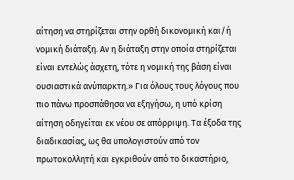αίτηση να στηρίζεται στην ορθή δικονομική και/ή νομική διάταξη. Αν η διάταξη στην οποία στηρίζεται είναι εντελώς άσχετη, τότε η νομική της βάση είναι ουσιαστικά ανύπαρκτη.» Για όλους τους λόγους που πιο πάνω προσπάθησα να εξηγήσω, η υπό κρίση αίτηση οδηγείται εκ νέου σε απόρριψη. Τα έξοδα της διαδικασίας, ως θα υπολογιστούν από τον πρωτοκολλητή και εγκριθούν από το δικαστήριο,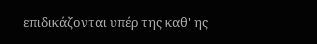επιδικάζονται υπέρ της καθ' ης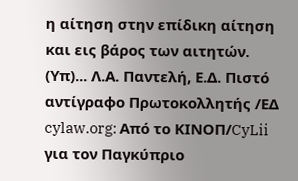η αίτηση στην επίδικη αίτηση και εις βάρος των αιτητών. (Υπ)... Λ.Α. Παντελή, Ε.Δ. Πιστό αντίγραφο Πρωτοκολλητής /ΕΔ cylaw.org: Από το ΚΙΝOΠ/CyLii για τον Παγκύπριο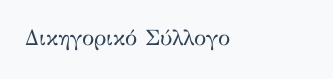Δικηγορικό Σύλλογο